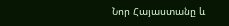Նոր Հայաստանը և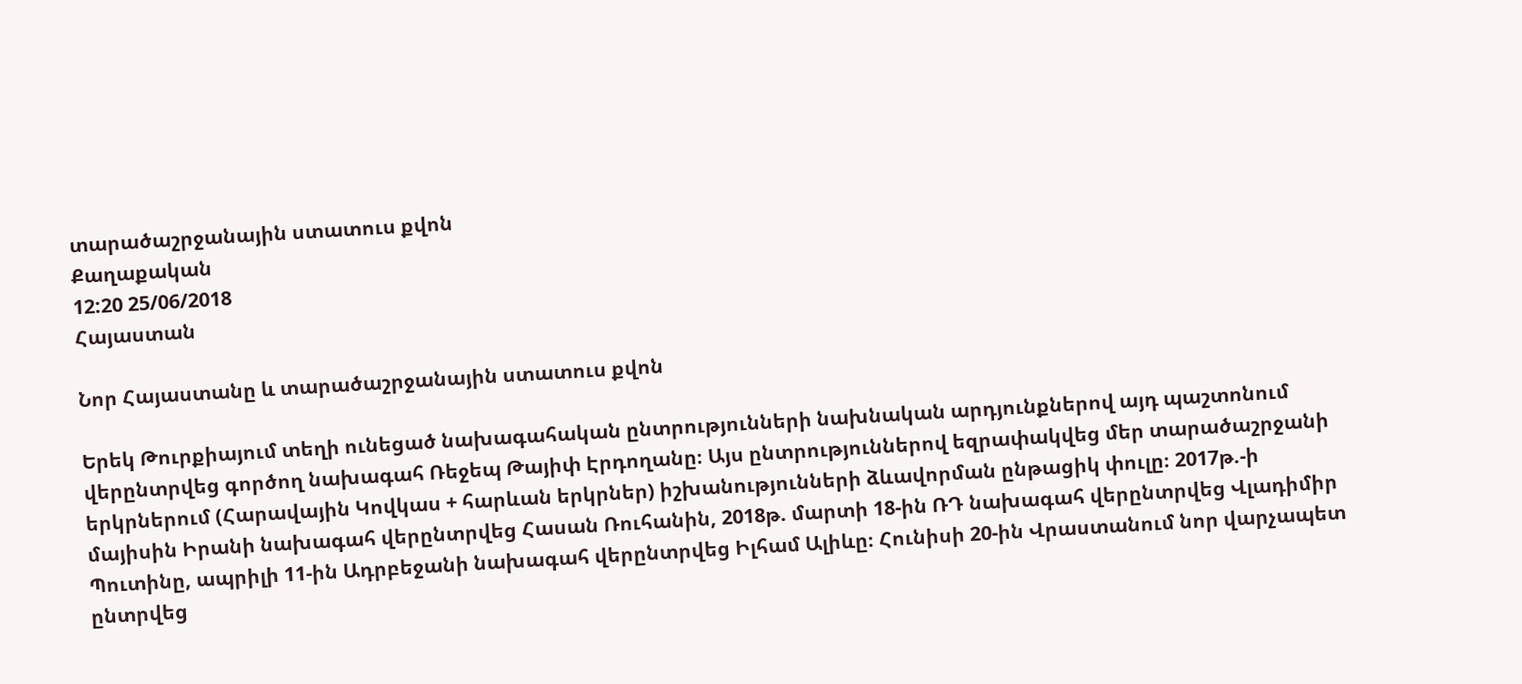տարածաշրջանային ստատուս քվոն
Քաղաքական
12:20 25/06/2018
Հայաստան

Նոր Հայաստանը և տարածաշրջանային ստատուս քվոն

Երեկ Թուրքիայում տեղի ունեցած նախագահական ընտրությունների նախնական արդյունքներով այդ պաշտոնում վերընտրվեց գործող նախագահ Ռեջեպ Թայիփ Էրդողանը։ Այս ընտրություններով եզրափակվեց մեր տարածաշրջանի երկրներում (Հարավային Կովկաս + հարևան երկրներ) իշխանությունների ձևավորման ընթացիկ փուլը։ 2017թ.-ի  մայիսին Իրանի նախագահ վերընտրվեց Հասան Ռուհանին, 2018թ. մարտի 18-ին ՌԴ նախագահ վերընտրվեց Վլադիմիր Պուտինը, ապրիլի 11-ին Ադրբեջանի նախագահ վերընտրվեց Իլհամ Ալիևը։ Հունիսի 20-ին Վրաստանում նոր վարչապետ ընտրվեց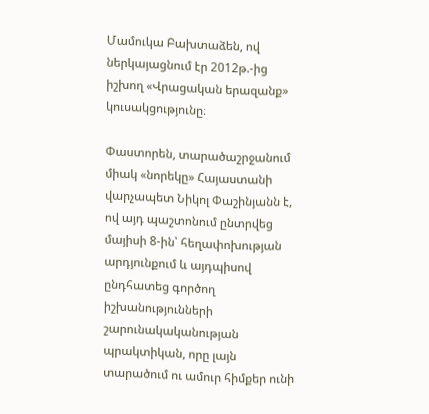Մամուկա Բախտաձեն, ով ներկայացնում էր 2012թ.-ից իշխող «Վրացական երազանք» կուսակցությունը։

Փաստորեն, տարածաշրջանում միակ «նորեկը» Հայաստանի վարչապետ Նիկոլ Փաշինյանն է, ով այդ պաշտոնում ընտրվեց մայիսի 8-ին՝ հեղափոխության արդյունքում և այդպիսով ընդհատեց գործող իշխանությունների շարունակականության պրակտիկան, որը լայն տարածում ու ամուր հիմքեր ունի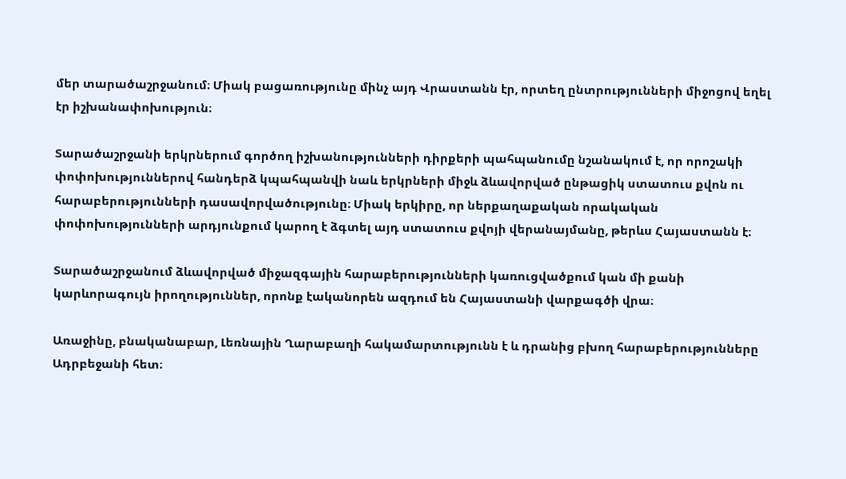մեր տարածաշրջանում։ Միակ բացառությունը մինչ այդ Վրաստանն էր, որտեղ ընտրությունների միջոցով եղել էր իշխանափոխություն։

Տարածաշրջանի երկրներում գործող իշխանությունների դիրքերի պահպանումը նշանակում է, որ որոշակի փոփոխություններով հանդերձ կպահպանվի նաև երկրների միջև ձևավորված ընթացիկ ստատուս քվոն ու հարաբերությունների դասավորվածությունը։ Միակ երկիրը, որ ներքաղաքական որակական փոփոխությունների արդյունքում կարող է ձգտել այդ ստատուս քվոյի վերանայմանը, թերևս Հայաստանն է։

Տարածաշրջանում ձևավորված միջազգային հարաբերությունների կառուցվածքում կան մի քանի կարևորագույն իրողություններ, որոնք էականորեն ազդում են Հայաստանի վարքագծի վրա։

Առաջինը, բնականաբար, Լեռնային Ղարաբաղի հակամարտությունն է և դրանից բխող հարաբերությունները Ադրբեջանի հետ։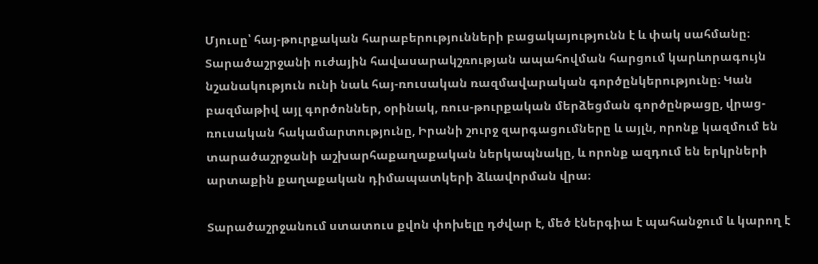Մյուսը՝ հայ-թուրքական հարաբերությունների բացակայությունն է և փակ սահմանը։ Տարածաշրջանի ուժային հավասարակշռության ապահովման հարցում կարևորագույն նշանակություն ունի նաև հայ-ռուսական ռազմավարական գործընկերությունը։ Կան բազմաթիվ այլ գործոններ, օրինակ, ռուս-թուրքական մերձեցման գործընթացը, վրաց-ռուսական հակամարտությունը, Իրանի շուրջ զարգացումները և այլն, որոնք կազմում են տարածաշրջանի աշխարհաքաղաքական ներկապնակը, և որոնք ազդում են երկրների արտաքին քաղաքական դիմապատկերի ձևավորման վրա։

Տարածաշրջանում ստատուս քվոն փոխելը դժվար է, մեծ էներգիա է պահանջում և կարող է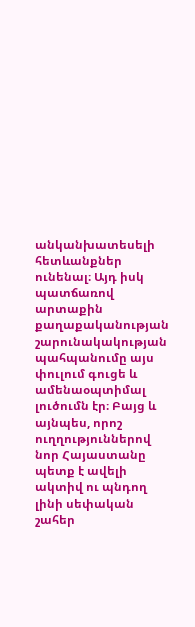անկանխատեսելի հետևանքներ ունենալ։ Այդ իսկ պատճառով արտաքին քաղաքականության շարունակակության պահպանումը այս փուլում գուցե և ամենաօպտիմալ լուծումն էր։ Բայց և այնպես, որոշ ուղղություններով նոր Հայաստանը պետք է ավելի ակտիվ ու պնդող լինի սեփական շահեր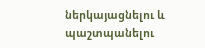ներկայացնելու և պաշտպանելու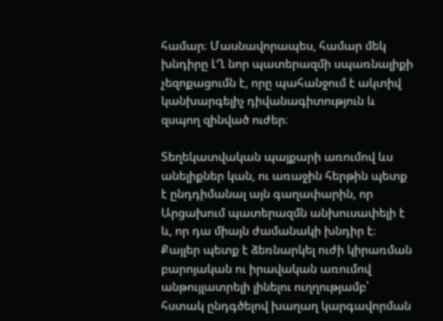համար։ Մասնավորապես, համար մեկ խնդիրը ԼՂ նոր պատերազմի սպառնալիքի չեզոքացումն է, որը պահանջում է ակտիվ կանխարգելիչ դիվանագիտություն և զսպող զինված ուժեր։

Տեղեկատվական պայքարի առումով ևս անելիքներ կան, ու առաջին հերթին պետք է ընդդիմանալ այն գաղափարին, որ Արցախում պատերազմն անխուսափելի է և, որ դա միայն ժամանակի խնդիր է։ Քայլեր պետք է ձեռնարկել ուժի կիրառման բարոյական ու իրավական առումով անթույլատրելի լինելու ուղղությամբ՝ հստակ ընդգծելով խաղաղ կարգավորման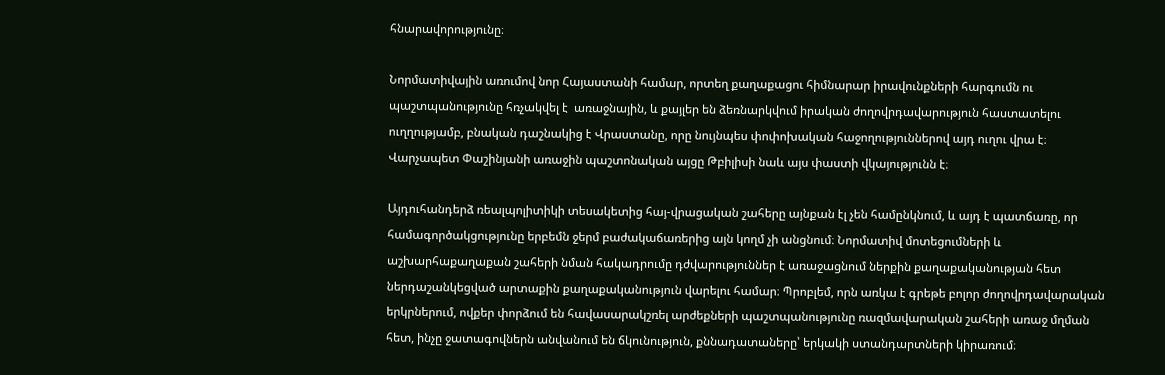հնարավորությունը։

Նորմատիվային առումով նոր Հայաստանի համար, որտեղ քաղաքացու հիմնարար իրավունքների հարգումն ու պաշտպանությունը հռչակվել է  առաջնային, և քայլեր են ձեռնարկվում իրական ժողովրդավարություն հաստատելու ուղղությամբ, բնական դաշնակից է Վրաստանը, որը նույնպես փոփոխական հաջողություններով այդ ուղու վրա է։ Վարչապետ Փաշինյանի առաջին պաշտոնական այցը Թբիլիսի նաև այս փաստի վկայությունն է։

Այդուհանդերձ ռեալպոլիտիկի տեսակետից հայ-վրացական շահերը այնքան էլ չեն համընկնում, և այդ է պատճառը, որ համագործակցությունը երբեմն ջերմ բաժակաճառերից այն կողմ չի անցնում։ Նորմատիվ մոտեցումների և աշխարհաքաղաքան շահերի նման հակադրումը դժվարություններ է առաջացնում ներքին քաղաքականության հետ ներդաշանկեցված արտաքին քաղաքականություն վարելու համար։ Պրոբլեմ, որն առկա է գրեթե բոլոր ժողովրդավարական երկրներում, ովքեր փորձում են հավասարակշռել արժեքների պաշտպանությունը ռազմավարական շահերի առաջ մղման հետ, ինչը ջատագովներն անվանում են ճկունություն, քննադատաները՝ երկակի ստանդարտների կիրառում։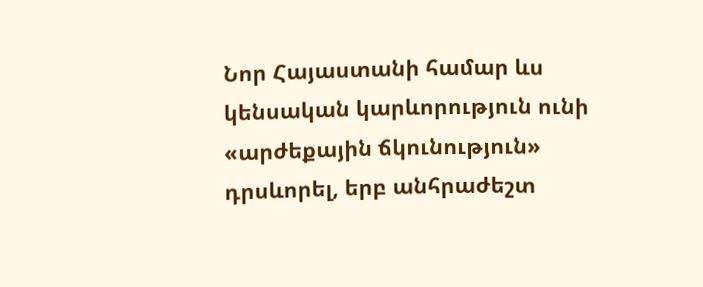Նոր Հայաստանի համար ևս կենսական կարևորություն ունի «արժեքային ճկունություն» դրսևորել, երբ անհրաժեշտ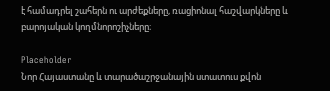է համադրել շահերն ու արժեքները, ռացիոնալ հաշվարկները և բարոյական կողմնորոշիչները։

Placeholder
Նոր Հայաստանը և տարածաշրջանային ստատուս քվոն